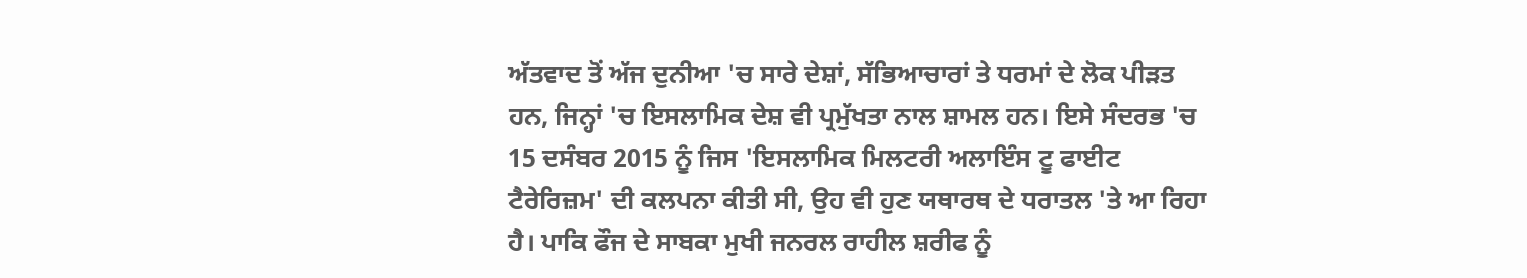ਅੱਤਵਾਦ ਤੋਂ ਅੱਜ ਦੁਨੀਆ 'ਚ ਸਾਰੇ ਦੇਸ਼ਾਂ, ਸੱਭਿਆਚਾਰਾਂ ਤੇ ਧਰਮਾਂ ਦੇ ਲੋਕ ਪੀੜਤ ਹਨ, ਜਿਨ੍ਹਾਂ 'ਚ ਇਸਲਾਮਿਕ ਦੇਸ਼ ਵੀ ਪ੍ਰਮੁੱਖਤਾ ਨਾਲ ਸ਼ਾਮਲ ਹਨ। ਇਸੇ ਸੰਦਰਭ 'ਚ 15 ਦਸੰਬਰ 2015 ਨੂੰ ਜਿਸ 'ਇਸਲਾਮਿਕ ਮਿਲਟਰੀ ਅਲਾਇੰਸ ਟੂ ਫਾਈਟ ਟੈਰੇਰਿਜ਼ਮ' ਦੀ ਕਲਪਨਾ ਕੀਤੀ ਸੀ, ਉਹ ਵੀ ਹੁਣ ਯਥਾਰਥ ਦੇ ਧਰਾਤਲ 'ਤੇ ਆ ਰਿਹਾ ਹੈ। ਪਾਕਿ ਫੌਜ ਦੇ ਸਾਬਕਾ ਮੁਖੀ ਜਨਰਲ ਰਾਹੀਲ ਸ਼ਰੀਫ ਨੂੰ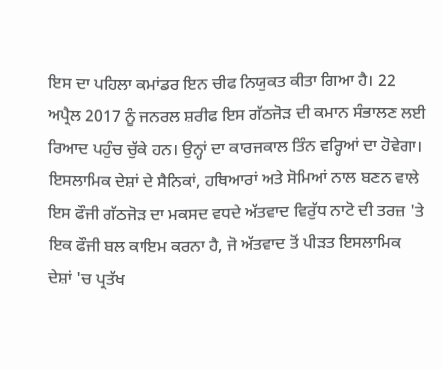ਇਸ ਦਾ ਪਹਿਲਾ ਕਮਾਂਡਰ ਇਨ ਚੀਫ ਨਿਯੁਕਤ ਕੀਤਾ ਗਿਆ ਹੈ। 22 ਅਪ੍ਰੈਲ 2017 ਨੂੰ ਜਨਰਲ ਸ਼ਰੀਫ ਇਸ ਗੱਠਜੋੜ ਦੀ ਕਮਾਨ ਸੰਭਾਲਣ ਲਈ ਰਿਆਦ ਪਹੁੰਚ ਚੁੱਕੇ ਹਨ। ਉਨ੍ਹਾਂ ਦਾ ਕਾਰਜਕਾਲ ਤਿੰਨ ਵਰ੍ਹਿਆਂ ਦਾ ਹੋਵੇਗਾ।
ਇਸਲਾਮਿਕ ਦੇਸ਼ਾਂ ਦੇ ਸੈਨਿਕਾਂ, ਹਥਿਆਰਾਂ ਅਤੇ ਸੋਮਿਆਂ ਨਾਲ ਬਣਨ ਵਾਲੇ ਇਸ ਫੌਜੀ ਗੱਠਜੋੜ ਦਾ ਮਕਸਦ ਵਧਦੇ ਅੱਤਵਾਦ ਵਿਰੁੱਧ ਨਾਟੋ ਦੀ ਤਰਜ਼ 'ਤੇ ਇਕ ਫੌਜੀ ਬਲ ਕਾਇਮ ਕਰਨਾ ਹੈ, ਜੋ ਅੱਤਵਾਦ ਤੋਂ ਪੀੜਤ ਇਸਲਾਮਿਕ ਦੇਸ਼ਾਂ 'ਚ ਪ੍ਰਤੱਖ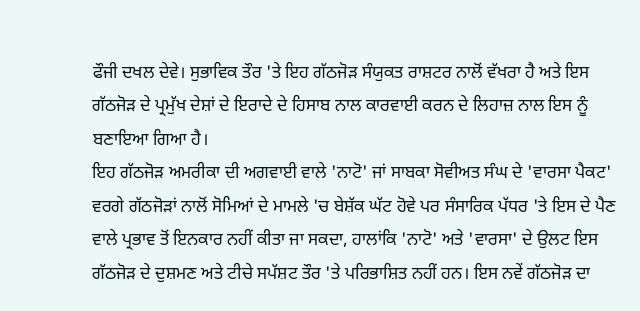ਫੌਜੀ ਦਖਲ ਦੇਵੇ। ਸੁਭਾਵਿਕ ਤੌਰ 'ਤੇ ਇਹ ਗੱਠਜੋੜ ਸੰਯੁਕਤ ਰਾਸ਼ਟਰ ਨਾਲੋਂ ਵੱਖਰਾ ਹੈ ਅਤੇ ਇਸ ਗੱਠਜੋੜ ਦੇ ਪ੍ਰਮੁੱਖ ਦੇਸ਼ਾਂ ਦੇ ਇਰਾਦੇ ਦੇ ਹਿਸਾਬ ਨਾਲ ਕਾਰਵਾਈ ਕਰਨ ਦੇ ਲਿਹਾਜ਼ ਨਾਲ ਇਸ ਨੂੰ ਬਣਾਇਆ ਗਿਆ ਹੈ।
ਇਹ ਗੱਠਜੋੜ ਅਮਰੀਕਾ ਦੀ ਅਗਵਾਈ ਵਾਲੇ 'ਨਾਟੋ' ਜਾਂ ਸਾਬਕਾ ਸੋਵੀਅਤ ਸੰਘ ਦੇ 'ਵਾਰਸਾ ਪੈਕਟ' ਵਰਗੇ ਗੱਠਜੋੜਾਂ ਨਾਲੋਂ ਸੋਮਿਆਂ ਦੇ ਮਾਮਲੇ 'ਚ ਬੇਸ਼ੱਕ ਘੱਟ ਹੋਵੇ ਪਰ ਸੰਸਾਰਿਕ ਪੱਧਰ 'ਤੇ ਇਸ ਦੇ ਪੈਣ ਵਾਲੇ ਪ੍ਰਭਾਵ ਤੋਂ ਇਨਕਾਰ ਨਹੀਂ ਕੀਤਾ ਜਾ ਸਕਦਾ, ਹਾਲਾਂਕਿ 'ਨਾਟੋ' ਅਤੇ 'ਵਾਰਸਾ' ਦੇ ਉਲਟ ਇਸ ਗੱਠਜੋੜ ਦੇ ਦੁਸ਼ਮਣ ਅਤੇ ਟੀਚੇ ਸਪੱਸ਼ਟ ਤੌਰ 'ਤੇ ਪਰਿਭਾਸ਼ਿਤ ਨਹੀਂ ਹਨ। ਇਸ ਨਵੇਂ ਗੱਠਜੋੜ ਦਾ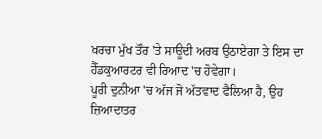ਖਰਚਾ ਮੁੱਖ ਤੌਰ 'ਤੇ ਸਾਊਦੀ ਅਰਬ ਉਠਾਏਗਾ ਤੇ ਇਸ ਦਾ ਹੈੱਡਕੁਆਰਟਰ ਵੀ ਰਿਆਦ 'ਚ ਹੋਵੇਗਾ।
ਪੂਰੀ ਦੁਨੀਆ 'ਚ ਅੱਜ ਜੋ ਅੱਤਵਾਦ ਫੈਲਿਆ ਹੈ, ਉਹ ਜ਼ਿਆਦਾਤਰ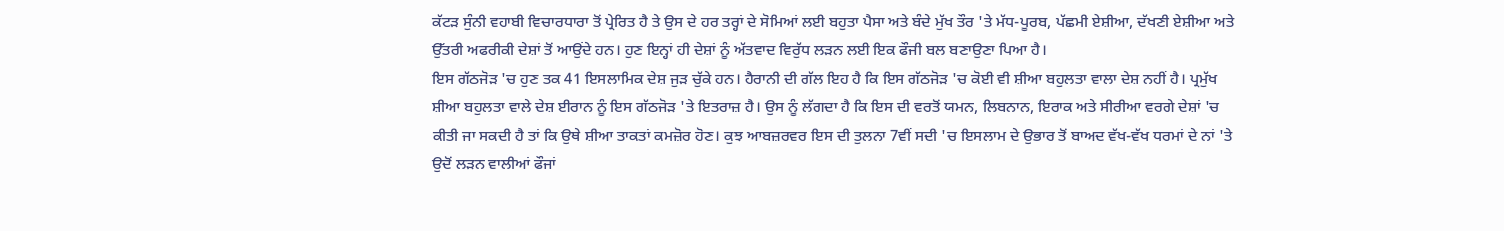ਕੱਟੜ ਸੁੰਨੀ ਵਹਾਬੀ ਵਿਚਾਰਧਾਰਾ ਤੋਂ ਪ੍ਰੇਰਿਤ ਹੈ ਤੇ ਉਸ ਦੇ ਹਰ ਤਰ੍ਹਾਂ ਦੇ ਸੋਮਿਆਂ ਲਈ ਬਹੁਤਾ ਪੈਸਾ ਅਤੇ ਬੰਦੇ ਮੁੱਖ ਤੌਰ 'ਤੇ ਮੱਧ-ਪੂਰਬ, ਪੱਛਮੀ ਏਸ਼ੀਆ, ਦੱਖਣੀ ਏਸ਼ੀਆ ਅਤੇ ਉੱਤਰੀ ਅਫਰੀਕੀ ਦੇਸ਼ਾਂ ਤੋਂ ਆਉਂਦੇ ਹਨ। ਹੁਣ ਇਨ੍ਹਾਂ ਹੀ ਦੇਸ਼ਾਂ ਨੂੰ ਅੱਤਵਾਦ ਵਿਰੁੱਧ ਲੜਨ ਲਈ ਇਕ ਫੌਜੀ ਬਲ ਬਣਾਉਣਾ ਪਿਆ ਹੈ।
ਇਸ ਗੱਠਜੋੜ 'ਚ ਹੁਣ ਤਕ 41 ਇਸਲਾਮਿਕ ਦੇਸ਼ ਜੁੜ ਚੁੱਕੇ ਹਨ। ਹੈਰਾਨੀ ਦੀ ਗੱਲ ਇਹ ਹੈ ਕਿ ਇਸ ਗੱਠਜੋੜ 'ਚ ਕੋਈ ਵੀ ਸ਼ੀਆ ਬਹੁਲਤਾ ਵਾਲਾ ਦੇਸ਼ ਨਹੀਂ ਹੈ। ਪ੍ਰਮੁੱਖ ਸ਼ੀਆ ਬਹੁਲਤਾ ਵਾਲੇ ਦੇਸ਼ ਈਰਾਨ ਨੂੰ ਇਸ ਗੱਠਜੋੜ 'ਤੇ ਇਤਰਾਜ਼ ਹੈ। ਉਸ ਨੂੰ ਲੱਗਦਾ ਹੈ ਕਿ ਇਸ ਦੀ ਵਰਤੋਂ ਯਮਨ, ਲਿਬਨਾਨ, ਇਰਾਕ ਅਤੇ ਸੀਰੀਆ ਵਰਗੇ ਦੇਸ਼ਾਂ 'ਚ ਕੀਤੀ ਜਾ ਸਕਦੀ ਹੈ ਤਾਂ ਕਿ ਉਥੇ ਸ਼ੀਆ ਤਾਕਤਾਂ ਕਮਜ਼ੋਰ ਹੋਣ। ਕੁਝ ਆਬਜ਼ਰਵਰ ਇਸ ਦੀ ਤੁਲਨਾ 7ਵੀਂ ਸਦੀ 'ਚ ਇਸਲਾਮ ਦੇ ਉਭਾਰ ਤੋਂ ਬਾਅਦ ਵੱਖ-ਵੱਖ ਧਰਮਾਂ ਦੇ ਨਾਂ 'ਤੇ ਉਦੋਂ ਲੜਨ ਵਾਲੀਆਂ ਫੌਜਾਂ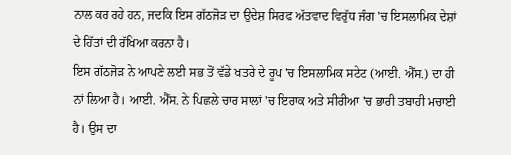ਨਾਲ ਕਰ ਰਹੇ ਹਨ, ਜਦਕਿ ਇਸ ਗੱਠਜੋੜ ਦਾ ਉਦੇਸ਼ ਸਿਰਫ ਅੱਤਵਾਦ ਵਿਰੁੱਧ ਜੰਗ 'ਚ ਇਸਲਾਮਿਕ ਦੇਸ਼ਾਂ ਦੇ ਹਿੱਤਾਂ ਦੀ ਰੱਖਿਆ ਕਰਨਾ ਹੈ।
ਇਸ ਗੱਠਜੋੜ ਨੇ ਆਪਣੇ ਲਈ ਸਭ ਤੋਂ ਵੱਡੇ ਖਤਰੇ ਦੇ ਰੂਪ 'ਚ ਇਸਲਾਮਿਕ ਸਟੇਟ (ਆਈ. ਐੱਸ.) ਦਾ ਹੀ ਨਾਂ ਲਿਆ ਹੈ। ਆਈ. ਐੱਸ. ਨੇ ਪਿਛਲੇ ਚਾਰ ਸਾਲਾਂ 'ਚ ਇਰਾਕ ਅਤੇ ਸੀਰੀਆ 'ਚ ਭਾਰੀ ਤਬਾਹੀ ਮਚਾਈ ਹੈ। ਉਸ ਦਾ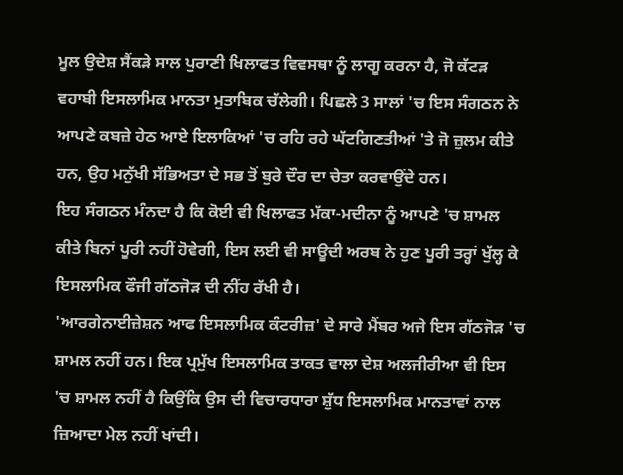ਮੂਲ ਉਦੇਸ਼ ਸੈਂਕੜੇ ਸਾਲ ਪੁਰਾਣੀ ਖਿਲਾਫਤ ਵਿਵਸਥਾ ਨੂੰ ਲਾਗੂ ਕਰਨਾ ਹੈ, ਜੋ ਕੱਟੜ ਵਹਾਬੀ ਇਸਲਾਮਿਕ ਮਾਨਤਾ ਮੁਤਾਬਿਕ ਚੱਲੇਗੀ। ਪਿਛਲੇ 3 ਸਾਲਾਂ 'ਚ ਇਸ ਸੰਗਠਨ ਨੇ ਆਪਣੇ ਕਬਜ਼ੇ ਹੇਠ ਆਏ ਇਲਾਕਿਆਂ 'ਚ ਰਹਿ ਰਹੇ ਘੱਟਗਿਣਤੀਆਂ 'ਤੇ ਜੋ ਜ਼ੁਲਮ ਕੀਤੇ ਹਨ, ਉਹ ਮਨੁੱਖੀ ਸੱਭਿਅਤਾ ਦੇ ਸਭ ਤੋਂ ਬੁਰੇ ਦੌਰ ਦਾ ਚੇਤਾ ਕਰਵਾਉਂਦੇ ਹਨ।
ਇਹ ਸੰਗਠਨ ਮੰਨਦਾ ਹੈ ਕਿ ਕੋਈ ਵੀ ਖਿਲਾਫਤ ਮੱਕਾ-ਮਦੀਨਾ ਨੂੰ ਆਪਣੇ 'ਚ ਸ਼ਾਮਲ ਕੀਤੇ ਬਿਨਾਂ ਪੂਰੀ ਨਹੀਂ ਹੋਵੇਗੀ, ਇਸ ਲਈ ਵੀ ਸਾਊਦੀ ਅਰਬ ਨੇ ਹੁਣ ਪੂਰੀ ਤਰ੍ਹਾਂ ਖੁੱਲ੍ਹ ਕੇ ਇਸਲਾਮਿਕ ਫੌਜੀ ਗੱਠਜੋੜ ਦੀ ਨੀਂਹ ਰੱਖੀ ਹੈ।
'ਆਰਗੇਨਾਈਜ਼ੇਸ਼ਨ ਆਫ ਇਸਲਾਮਿਕ ਕੰਟਰੀਜ਼' ਦੇ ਸਾਰੇ ਮੈਂਬਰ ਅਜੇ ਇਸ ਗੱਠਜੋੜ 'ਚ ਸ਼ਾਮਲ ਨਹੀਂ ਹਨ। ਇਕ ਪ੍ਰਮੁੱਖ ਇਸਲਾਮਿਕ ਤਾਕਤ ਵਾਲਾ ਦੇਸ਼ ਅਲਜੀਰੀਆ ਵੀ ਇਸ 'ਚ ਸ਼ਾਮਲ ਨਹੀਂ ਹੈ ਕਿਉਂਕਿ ਉਸ ਦੀ ਵਿਚਾਰਧਾਰਾ ਸ਼ੁੱਧ ਇਸਲਾਮਿਕ ਮਾਨਤਾਵਾਂ ਨਾਲ ਜ਼ਿਆਦਾ ਮੇਲ ਨਹੀਂ ਖਾਂਦੀ।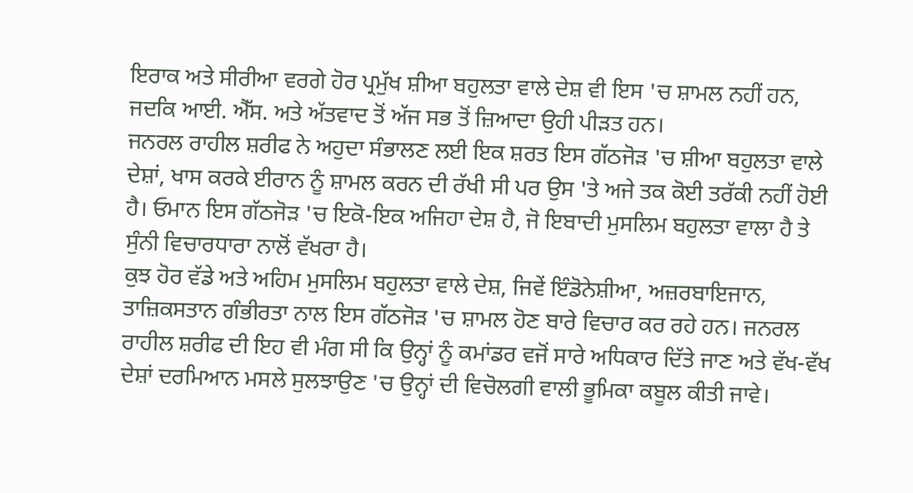ਇਰਾਕ ਅਤੇ ਸੀਰੀਆ ਵਰਗੇ ਹੋਰ ਪ੍ਰਮੁੱਖ ਸ਼ੀਆ ਬਹੁਲਤਾ ਵਾਲੇ ਦੇਸ਼ ਵੀ ਇਸ 'ਚ ਸ਼ਾਮਲ ਨਹੀਂ ਹਨ, ਜਦਕਿ ਆਈ. ਐੱਸ. ਅਤੇ ਅੱਤਵਾਦ ਤੋਂ ਅੱਜ ਸਭ ਤੋਂ ਜ਼ਿਆਦਾ ਉਹੀ ਪੀੜਤ ਹਨ।
ਜਨਰਲ ਰਾਹੀਲ ਸ਼ਰੀਫ ਨੇ ਅਹੁਦਾ ਸੰਭਾਲਣ ਲਈ ਇਕ ਸ਼ਰਤ ਇਸ ਗੱਠਜੋੜ 'ਚ ਸ਼ੀਆ ਬਹੁਲਤਾ ਵਾਲੇ ਦੇਸ਼ਾਂ, ਖਾਸ ਕਰਕੇ ਈਰਾਨ ਨੂੰ ਸ਼ਾਮਲ ਕਰਨ ਦੀ ਰੱਖੀ ਸੀ ਪਰ ਉਸ 'ਤੇ ਅਜੇ ਤਕ ਕੋਈ ਤਰੱਕੀ ਨਹੀਂ ਹੋਈ ਹੈ। ਓਮਾਨ ਇਸ ਗੱਠਜੋੜ 'ਚ ਇਕੋ-ਇਕ ਅਜਿਹਾ ਦੇਸ਼ ਹੈ, ਜੋ ਇਬਾਦੀ ਮੁਸਲਿਮ ਬਹੁਲਤਾ ਵਾਲਾ ਹੈ ਤੇ ਸੁੰਨੀ ਵਿਚਾਰਧਾਰਾ ਨਾਲੋਂ ਵੱਖਰਾ ਹੈ।
ਕੁਝ ਹੋਰ ਵੱਡੇ ਅਤੇ ਅਹਿਮ ਮੁਸਲਿਮ ਬਹੁਲਤਾ ਵਾਲੇ ਦੇਸ਼, ਜਿਵੇਂ ਇੰਡੋਨੇਸ਼ੀਆ, ਅਜ਼ਰਬਾਇਜਾਨ, ਤਾਜ਼ਿਕਸਤਾਨ ਗੰਭੀਰਤਾ ਨਾਲ ਇਸ ਗੱਠਜੋੜ 'ਚ ਸ਼ਾਮਲ ਹੋਣ ਬਾਰੇ ਵਿਚਾਰ ਕਰ ਰਹੇ ਹਨ। ਜਨਰਲ ਰਾਹੀਲ ਸ਼ਰੀਫ ਦੀ ਇਹ ਵੀ ਮੰਗ ਸੀ ਕਿ ਉਨ੍ਹਾਂ ਨੂੰ ਕਮਾਂਡਰ ਵਜੋਂ ਸਾਰੇ ਅਧਿਕਾਰ ਦਿੱਤੇ ਜਾਣ ਅਤੇ ਵੱਖ-ਵੱਖ ਦੇਸ਼ਾਂ ਦਰਮਿਆਨ ਮਸਲੇ ਸੁਲਝਾਉਣ 'ਚ ਉਨ੍ਹਾਂ ਦੀ ਵਿਚੋਲਗੀ ਵਾਲੀ ਭੂਮਿਕਾ ਕਬੂਲ ਕੀਤੀ ਜਾਵੇ।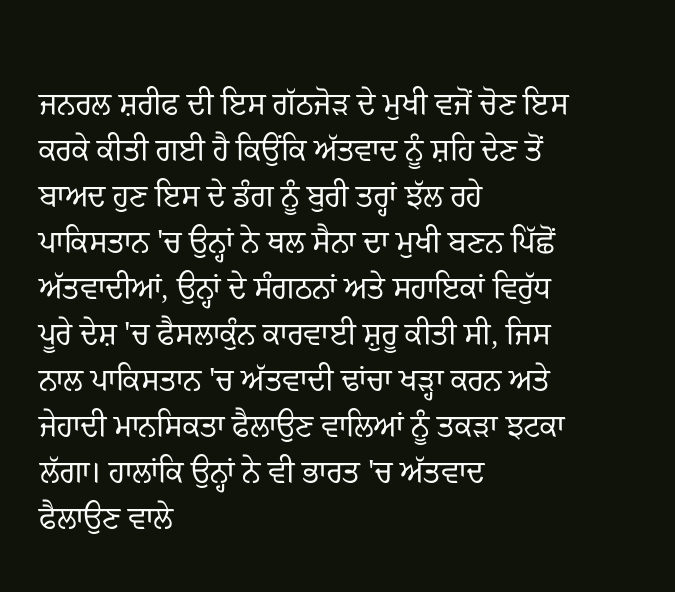ਜਨਰਲ ਸ਼ਰੀਫ ਦੀ ਇਸ ਗੱਠਜੋੜ ਦੇ ਮੁਖੀ ਵਜੋਂ ਚੋਣ ਇਸ ਕਰਕੇ ਕੀਤੀ ਗਈ ਹੈ ਕਿਉਂਕਿ ਅੱਤਵਾਦ ਨੂੰ ਸ਼ਹਿ ਦੇਣ ਤੋਂ ਬਾਅਦ ਹੁਣ ਇਸ ਦੇ ਡੰਗ ਨੂੰ ਬੁਰੀ ਤਰ੍ਹਾਂ ਝੱਲ ਰਹੇ ਪਾਕਿਸਤਾਨ 'ਚ ਉਨ੍ਹਾਂ ਨੇ ਥਲ ਸੈਨਾ ਦਾ ਮੁਖੀ ਬਣਨ ਪਿੱਛੋਂ ਅੱਤਵਾਦੀਆਂ, ਉਨ੍ਹਾਂ ਦੇ ਸੰਗਠਨਾਂ ਅਤੇ ਸਹਾਇਕਾਂ ਵਿਰੁੱਧ ਪੂਰੇ ਦੇਸ਼ 'ਚ ਫੈਸਲਾਕੁੰਨ ਕਾਰਵਾਈ ਸ਼ੁਰੂ ਕੀਤੀ ਸੀ, ਜਿਸ ਨਾਲ ਪਾਕਿਸਤਾਨ 'ਚ ਅੱਤਵਾਦੀ ਢਾਂਚਾ ਖੜ੍ਹਾ ਕਰਨ ਅਤੇ ਜੇਹਾਦੀ ਮਾਨਸਿਕਤਾ ਫੈਲਾਉਣ ਵਾਲਿਆਂ ਨੂੰ ਤਕੜਾ ਝਟਕਾ ਲੱਗਾ। ਹਾਲਾਂਕਿ ਉਨ੍ਹਾਂ ਨੇ ਵੀ ਭਾਰਤ 'ਚ ਅੱਤਵਾਦ ਫੈਲਾਉਣ ਵਾਲੇ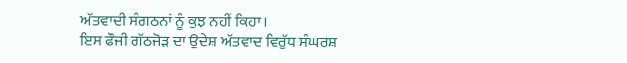ਅੱਤਵਾਦੀ ਸੰਗਠਨਾਂ ਨੂੰ ਕੁਝ ਨਹੀਂ ਕਿਹਾ।
ਇਸ ਫੌਜੀ ਗੱਠਜੋੜ ਦਾ ਉਦੇਸ਼ ਅੱਤਵਾਦ ਵਿਰੁੱਧ ਸੰਘਰਸ਼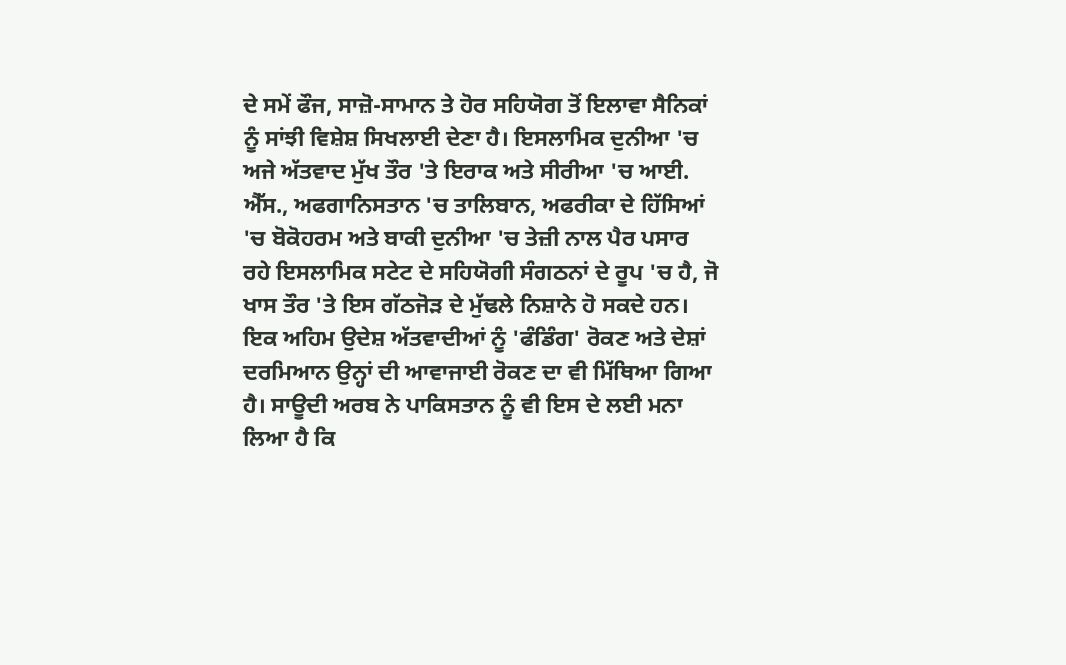ਦੇ ਸਮੇਂ ਫੌਜ, ਸਾਜ਼ੋ-ਸਾਮਾਨ ਤੇ ਹੋਰ ਸਹਿਯੋਗ ਤੋਂ ਇਲਾਵਾ ਸੈਨਿਕਾਂ ਨੂੰ ਸਾਂਝੀ ਵਿਸ਼ੇਸ਼ ਸਿਖਲਾਈ ਦੇਣਾ ਹੈ। ਇਸਲਾਮਿਕ ਦੁਨੀਆ 'ਚ ਅਜੇ ਅੱਤਵਾਦ ਮੁੱਖ ਤੌਰ 'ਤੇ ਇਰਾਕ ਅਤੇ ਸੀਰੀਆ 'ਚ ਆਈ. ਐੱਸ., ਅਫਗਾਨਿਸਤਾਨ 'ਚ ਤਾਲਿਬਾਨ, ਅਫਰੀਕਾ ਦੇ ਹਿੱਸਿਆਂ 'ਚ ਬੋਕੋਹਰਮ ਅਤੇ ਬਾਕੀ ਦੁਨੀਆ 'ਚ ਤੇਜ਼ੀ ਨਾਲ ਪੈਰ ਪਸਾਰ ਰਹੇ ਇਸਲਾਮਿਕ ਸਟੇਟ ਦੇ ਸਹਿਯੋਗੀ ਸੰਗਠਨਾਂ ਦੇ ਰੂਪ 'ਚ ਹੈ, ਜੋ ਖਾਸ ਤੌਰ 'ਤੇ ਇਸ ਗੱਠਜੋੜ ਦੇ ਮੁੱਢਲੇ ਨਿਸ਼ਾਨੇ ਹੋ ਸਕਦੇ ਹਨ।
ਇਕ ਅਹਿਮ ਉਦੇਸ਼ ਅੱਤਵਾਦੀਆਂ ਨੂੰ 'ਫੰਡਿੰਗ' ਰੋਕਣ ਅਤੇ ਦੇਸ਼ਾਂ ਦਰਮਿਆਨ ਉਨ੍ਹਾਂ ਦੀ ਆਵਾਜਾਈ ਰੋਕਣ ਦਾ ਵੀ ਮਿੱਥਿਆ ਗਿਆ ਹੈ। ਸਾਊਦੀ ਅਰਬ ਨੇ ਪਾਕਿਸਤਾਨ ਨੂੰ ਵੀ ਇਸ ਦੇ ਲਈ ਮਨਾ ਲਿਆ ਹੈ ਕਿ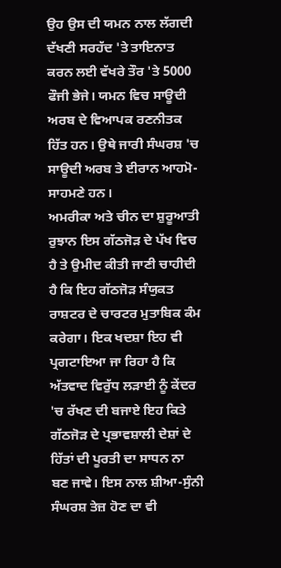ਉਹ ਉਸ ਦੀ ਯਮਨ ਨਾਲ ਲੱਗਦੀ ਦੱਖਣੀ ਸਰਹੱਦ 'ਤੇ ਤਾਇਨਾਤ ਕਰਨ ਲਈ ਵੱਖਰੇ ਤੌਰ 'ਤੇ 5000 ਫੌਜੀ ਭੇਜੇ। ਯਮਨ ਵਿਚ ਸਾਊਦੀ ਅਰਬ ਦੇ ਵਿਆਪਕ ਰਣਨੀਤਕ ਹਿੱਤ ਹਨ। ਉਥੇ ਜਾਰੀ ਸੰਘਰਸ਼ 'ਚ ਸਾਊਦੀ ਅਰਬ ਤੇ ਈਰਾਨ ਆਹਮੋ-ਸਾਹਮਣੇ ਹਨ।
ਅਮਰੀਕਾ ਅਤੇ ਚੀਨ ਦਾ ਸ਼ੁਰੂਆਤੀ ਰੁਝਾਨ ਇਸ ਗੱਠਜੋੜ ਦੇ ਪੱਖ ਵਿਚ ਹੈ ਤੇ ਉਮੀਦ ਕੀਤੀ ਜਾਣੀ ਚਾਹੀਦੀ ਹੈ ਕਿ ਇਹ ਗੱਠਜੋੜ ਸੰਯੁਕਤ ਰਾਸ਼ਟਰ ਦੇ ਚਾਰਟਰ ਮੁਤਾਬਿਕ ਕੰਮ ਕਰੇਗਾ। ਇਕ ਖਦਸ਼ਾ ਇਹ ਵੀ ਪ੍ਰਗਟਾਇਆ ਜਾ ਰਿਹਾ ਹੈ ਕਿ ਅੱਤਵਾਦ ਵਿਰੁੱਧ ਲੜਾਈ ਨੂੰ ਕੇਂਦਰ 'ਚ ਰੱਖਣ ਦੀ ਬਜਾਏ ਇਹ ਕਿਤੇ ਗੱਠਜੋੜ ਦੇ ਪ੍ਰਭਾਵਸ਼ਾਲੀ ਦੇਸ਼ਾਂ ਦੇ ਹਿੱਤਾਂ ਦੀ ਪੂਰਤੀ ਦਾ ਸਾਧਨ ਨਾ ਬਣ ਜਾਵੇ। ਇਸ ਨਾਲ ਸ਼ੀਆ-ਸੁੰਨੀ ਸੰਘਰਸ਼ ਤੇਜ਼ ਹੋਣ ਦਾ ਵੀ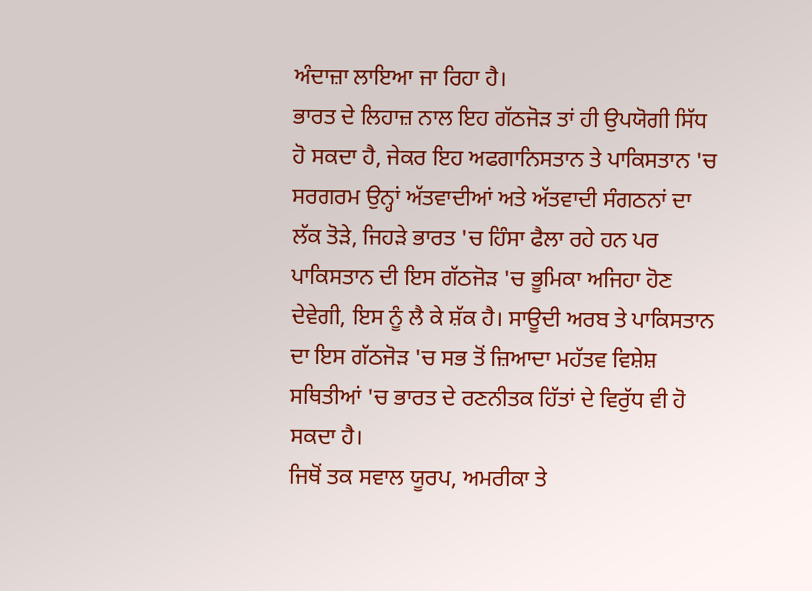ਅੰਦਾਜ਼ਾ ਲਾਇਆ ਜਾ ਰਿਹਾ ਹੈ।
ਭਾਰਤ ਦੇ ਲਿਹਾਜ਼ ਨਾਲ ਇਹ ਗੱਠਜੋੜ ਤਾਂ ਹੀ ਉਪਯੋਗੀ ਸਿੱਧ ਹੋ ਸਕਦਾ ਹੈ, ਜੇਕਰ ਇਹ ਅਫਗਾਨਿਸਤਾਨ ਤੇ ਪਾਕਿਸਤਾਨ 'ਚ ਸਰਗਰਮ ਉਨ੍ਹਾਂ ਅੱਤਵਾਦੀਆਂ ਅਤੇ ਅੱਤਵਾਦੀ ਸੰਗਠਨਾਂ ਦਾ ਲੱਕ ਤੋੜੇ, ਜਿਹੜੇ ਭਾਰਤ 'ਚ ਹਿੰਸਾ ਫੈਲਾ ਰਹੇ ਹਨ ਪਰ ਪਾਕਿਸਤਾਨ ਦੀ ਇਸ ਗੱਠਜੋੜ 'ਚ ਭੂਮਿਕਾ ਅਜਿਹਾ ਹੋਣ ਦੇਵੇਗੀ, ਇਸ ਨੂੰ ਲੈ ਕੇ ਸ਼ੱਕ ਹੈ। ਸਾਊਦੀ ਅਰਬ ਤੇ ਪਾਕਿਸਤਾਨ ਦਾ ਇਸ ਗੱਠਜੋੜ 'ਚ ਸਭ ਤੋਂ ਜ਼ਿਆਦਾ ਮਹੱਤਵ ਵਿਸ਼ੇਸ਼ ਸਥਿਤੀਆਂ 'ਚ ਭਾਰਤ ਦੇ ਰਣਨੀਤਕ ਹਿੱਤਾਂ ਦੇ ਵਿਰੁੱਧ ਵੀ ਹੋ ਸਕਦਾ ਹੈ।
ਜਿਥੋਂ ਤਕ ਸਵਾਲ ਯੂਰਪ, ਅਮਰੀਕਾ ਤੇ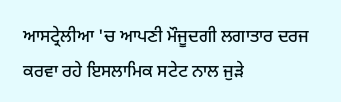ਆਸਟ੍ਰੇਲੀਆ 'ਚ ਆਪਣੀ ਮੌਜੂਦਗੀ ਲਗਾਤਾਰ ਦਰਜ ਕਰਵਾ ਰਹੇ ਇਸਲਾਮਿਕ ਸਟੇਟ ਨਾਲ ਜੁੜੇ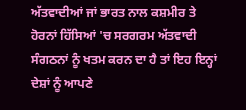ਅੱਤਵਾਦੀਆਂ ਜਾਂ ਭਾਰਤ ਨਾਲ ਕਸ਼ਮੀਰ ਤੇ ਹੋਰਨਾਂ ਹਿੱਸਿਆਂ 'ਚ ਸਰਗਰਮ ਅੱਤਵਾਦੀ ਸੰਗਠਨਾਂ ਨੂੰ ਖਤਮ ਕਰਨ ਦਾ ਹੈ ਤਾਂ ਇਹ ਇਨ੍ਹਾਂ ਦੇਸ਼ਾਂ ਨੂੰ ਆਪਣੇ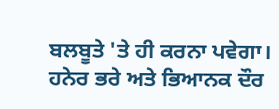ਬਲਬੂਤੇ 'ਤੇ ਹੀ ਕਰਨਾ ਪਵੇਗਾ।
ਹਨੇਰ ਭਰੇ ਅਤੇ ਭਿਆਨਕ ਦੌਰ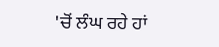'ਚੋਂ ਲੰਘ ਰਹੇ ਹਾਂ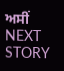ਅਸੀਂ
NEXT STORY